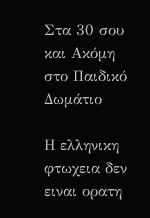Στα 30 σου και Ακόμη στο Παιδικό Δωμάτιο

Η ελληνικη φτωχεια δεν ειναι ορατη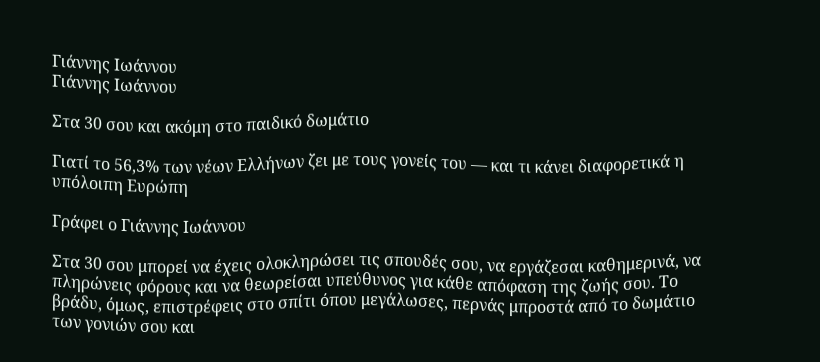Γιάννης Ιωάννου
Γιάννης Ιωάννου

Στα 30 σου και ακόμη στο παιδικό δωμάτιο

Γιατί το 56,3% των νέων Ελλήνων ζει με τους γονείς του — και τι κάνει διαφορετικά η υπόλοιπη Ευρώπη

Γράφει ο Γιάννης Ιωάννου

Στα 30 σου μπορεί να έχεις ολοκληρώσει τις σπουδές σου, να εργάζεσαι καθημερινά, να πληρώνεις φόρους και να θεωρείσαι υπεύθυνος για κάθε απόφαση της ζωής σου. Το βράδυ, όμως, επιστρέφεις στο σπίτι όπου μεγάλωσες, περνάς μπροστά από το δωμάτιο των γονιών σου και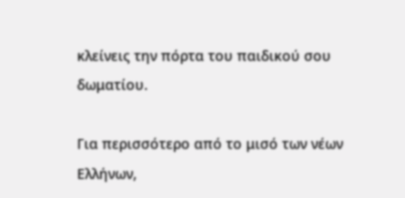κλείνεις την πόρτα του παιδικού σου δωματίου.

Για περισσότερο από το μισό των νέων Ελλήνων,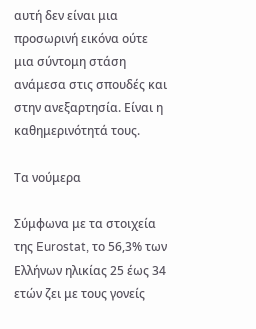αυτή δεν είναι μια προσωρινή εικόνα ούτε μια σύντομη στάση ανάμεσα στις σπουδές και στην ανεξαρτησία. Είναι η καθημερινότητά τους.

Τα νούμερα

Σύμφωνα με τα στοιχεία της Eurostat, το 56,3% των Ελλήνων ηλικίας 25 έως 34 ετών ζει με τους γονείς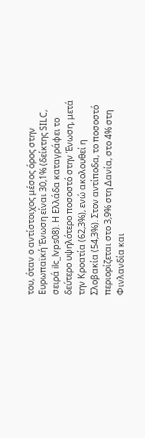του, όταν ο αντίστοιχος μέσος όρος στην Ευρωπαϊκή Ένωση είναι 30,1% (δείκτης SILC, σειρά ilc_lvps08). Η Ελλάδα καταγράφει το δεύτερο υψηλότερο ποσοστό στην Ένωση, μετά την Κροατία (62,3%), ενώ ακολουθεί η Σλοβακία (54,3%). Στον αντίποδα, το ποσοστό περιορίζεται στο 3,9% στη Δανία, στο 4% στη Φινλανδία και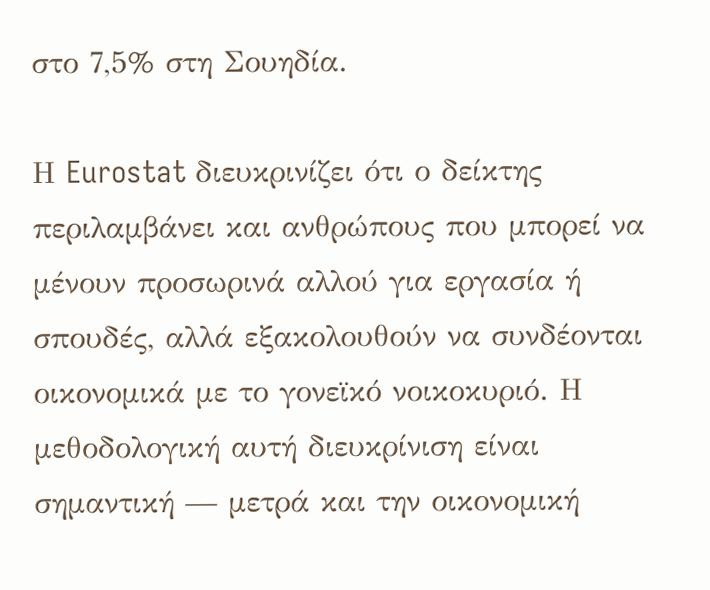στο 7,5% στη Σουηδία.

Η Eurostat διευκρινίζει ότι ο δείκτης περιλαμβάνει και ανθρώπους που μπορεί να μένουν προσωρινά αλλού για εργασία ή σπουδές, αλλά εξακολουθούν να συνδέονται οικονομικά με το γονεϊκό νοικοκυριό. Η μεθοδολογική αυτή διευκρίνιση είναι σημαντική — μετρά και την οικονομική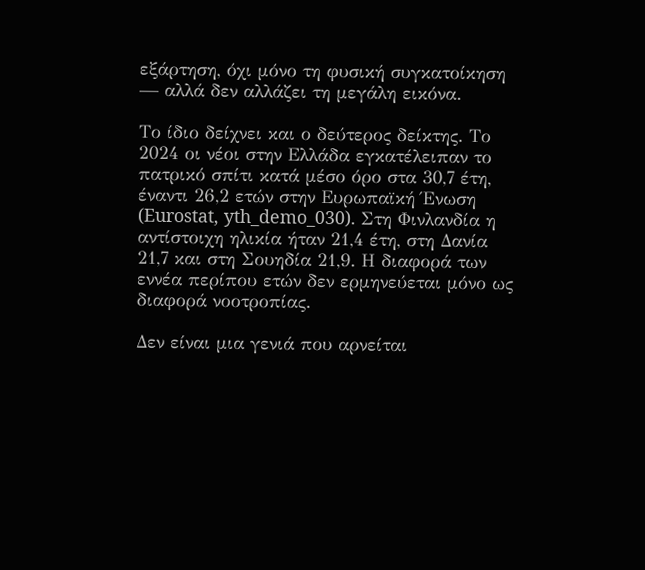εξάρτηση, όχι μόνο τη φυσική συγκατοίκηση — αλλά δεν αλλάζει τη μεγάλη εικόνα.

Το ίδιο δείχνει και ο δεύτερος δείκτης. Το 2024 οι νέοι στην Ελλάδα εγκατέλειπαν το πατρικό σπίτι κατά μέσο όρο στα 30,7 έτη, έναντι 26,2 ετών στην Ευρωπαϊκή Ένωση (Eurostat, yth_demo_030). Στη Φινλανδία η αντίστοιχη ηλικία ήταν 21,4 έτη, στη Δανία 21,7 και στη Σουηδία 21,9. Η διαφορά των εννέα περίπου ετών δεν ερμηνεύεται μόνο ως διαφορά νοοτροπίας.

Δεν είναι μια γενιά που αρνείται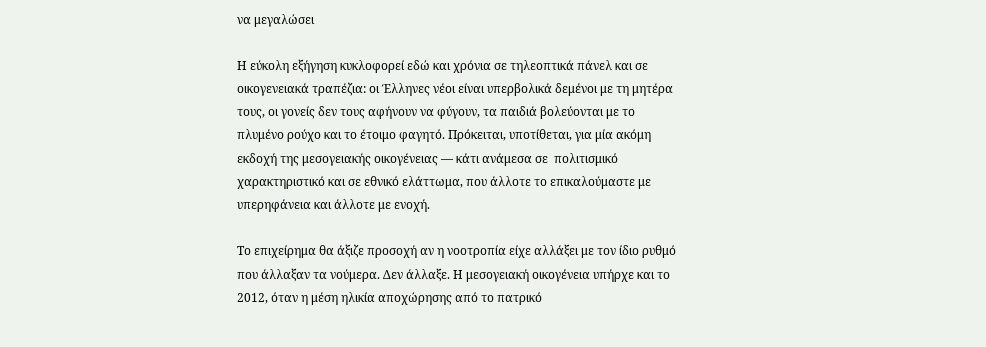να μεγαλώσει

Η εύκολη εξήγηση κυκλοφορεί εδώ και χρόνια σε τηλεοπτικά πάνελ και σε οικογενειακά τραπέζια: οι Έλληνες νέοι είναι υπερβολικά δεμένοι με τη μητέρα τους, οι γονείς δεν τους αφήνουν να φύγουν, τα παιδιά βολεύονται με το πλυμένο ρούχο και το έτοιμο φαγητό. Πρόκειται, υποτίθεται, για μία ακόμη εκδοχή της μεσογειακής οικογένειας — κάτι ανάμεσα σε  πολιτισμικό χαρακτηριστικό και σε εθνικό ελάττωμα, που άλλοτε το επικαλούμαστε με υπερηφάνεια και άλλοτε με ενοχή.

Το επιχείρημα θα άξιζε προσοχή αν η νοοτροπία είχε αλλάξει με τον ίδιο ρυθμό που άλλαξαν τα νούμερα. Δεν άλλαξε. Η μεσογειακή οικογένεια υπήρχε και το 2012, όταν η μέση ηλικία αποχώρησης από το πατρικό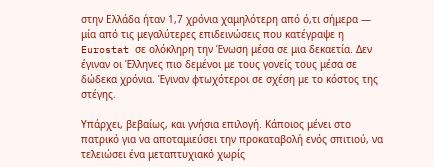στην Ελλάδα ήταν 1,7 χρόνια χαμηλότερη από ό,τι σήμερα — μία από τις μεγαλύτερες επιδεινώσεις που κατέγραψε η Eurostat σε ολόκληρη την Ένωση μέσα σε μια δεκαετία. Δεν έγιναν οι Έλληνες πιο δεμένοι με τους γονείς τους μέσα σε δώδεκα χρόνια. Έγιναν φτωχότεροι σε σχέση με το κόστος της στέγης.

Υπάρχει, βεβαίως, και γνήσια επιλογή. Κάποιος μένει στο πατρικό για να αποταμιεύσει την προκαταβολή ενός σπιτιού, να τελειώσει ένα μεταπτυχιακό χωρίς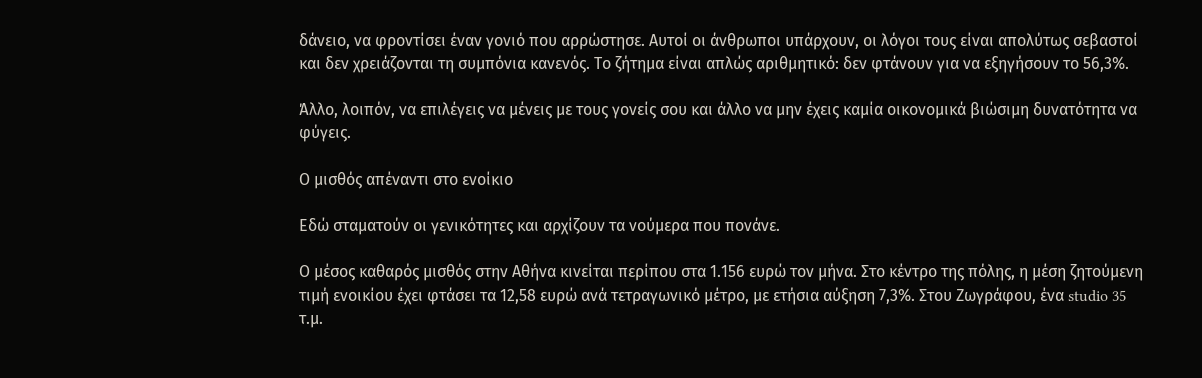δάνειο, να φροντίσει έναν γονιό που αρρώστησε. Αυτοί οι άνθρωποι υπάρχουν, οι λόγοι τους είναι απολύτως σεβαστοί και δεν χρειάζονται τη συμπόνια κανενός. Το ζήτημα είναι απλώς αριθμητικό: δεν φτάνουν για να εξηγήσουν το 56,3%.

Άλλο, λοιπόν, να επιλέγεις να μένεις με τους γονείς σου και άλλο να μην έχεις καμία οικονομικά βιώσιμη δυνατότητα να φύγεις.

Ο μισθός απέναντι στο ενοίκιο

Εδώ σταματούν οι γενικότητες και αρχίζουν τα νούμερα που πονάνε.

Ο μέσος καθαρός μισθός στην Αθήνα κινείται περίπου στα 1.156 ευρώ τον μήνα. Στο κέντρο της πόλης, η μέση ζητούμενη τιμή ενοικίου έχει φτάσει τα 12,58 ευρώ ανά τετραγωνικό μέτρο, με ετήσια αύξηση 7,3%. Στου Ζωγράφου, ένα studio 35 τ.μ.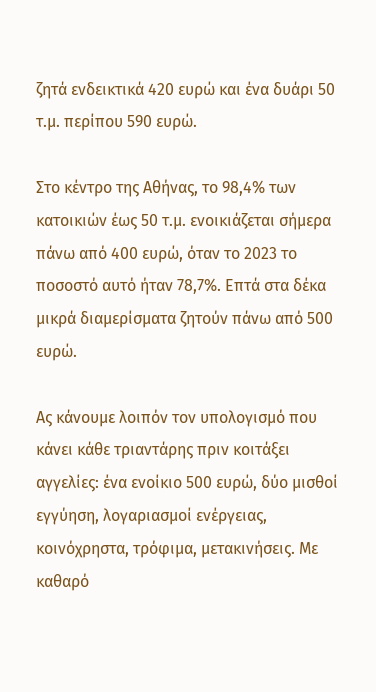ζητά ενδεικτικά 420 ευρώ και ένα δυάρι 50 τ.μ. περίπου 590 ευρώ.

Στο κέντρο της Αθήνας, το 98,4% των κατοικιών έως 50 τ.μ. ενοικιάζεται σήμερα πάνω από 400 ευρώ, όταν το 2023 το ποσοστό αυτό ήταν 78,7%. Επτά στα δέκα μικρά διαμερίσματα ζητούν πάνω από 500 ευρώ.

Ας κάνουμε λοιπόν τον υπολογισμό που κάνει κάθε τριαντάρης πριν κοιτάξει αγγελίες: ένα ενοίκιο 500 ευρώ, δύο μισθοί εγγύηση, λογαριασμοί ενέργειας, κοινόχρηστα, τρόφιμα, μετακινήσεις. Με καθαρό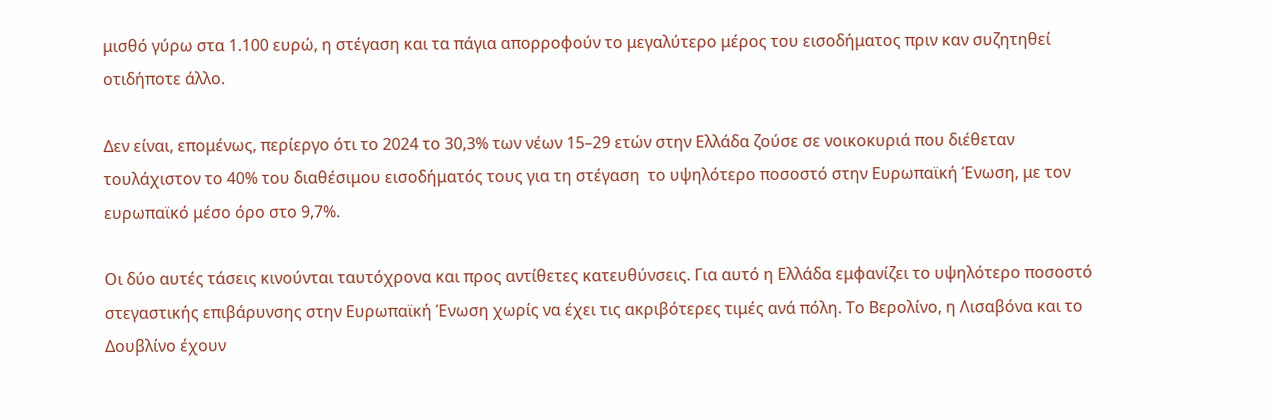μισθό γύρω στα 1.100 ευρώ, η στέγαση και τα πάγια απορροφούν το μεγαλύτερο μέρος του εισοδήματος πριν καν συζητηθεί οτιδήποτε άλλο.

Δεν είναι, επομένως, περίεργο ότι το 2024 το 30,3% των νέων 15–29 ετών στην Ελλάδα ζούσε σε νοικοκυριά που διέθεταν τουλάχιστον το 40% του διαθέσιμου εισοδήματός τους για τη στέγαση  το υψηλότερο ποσοστό στην Ευρωπαϊκή Ένωση, με τον ευρωπαϊκό μέσο όρο στο 9,7%.

Οι δύο αυτές τάσεις κινούνται ταυτόχρονα και προς αντίθετες κατευθύνσεις. Για αυτό η Ελλάδα εμφανίζει το υψηλότερο ποσοστό στεγαστικής επιβάρυνσης στην Ευρωπαϊκή Ένωση χωρίς να έχει τις ακριβότερες τιμές ανά πόλη. Το Βερολίνο, η Λισαβόνα και το Δουβλίνο έχουν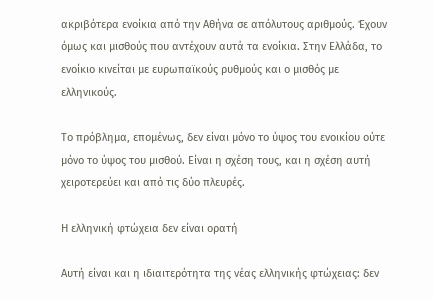ακριβότερα ενοίκια από την Αθήνα σε απόλυτους αριθμούς. Έχουν όμως και μισθούς που αντέχουν αυτά τα ενοίκια. Στην Ελλάδα, το ενοίκιο κινείται με ευρωπαϊκούς ρυθμούς και ο μισθός με ελληνικούς.

Το πρόβλημα, επομένως, δεν είναι μόνο το ύψος του ενοικίου ούτε μόνο το ύψος του μισθού. Είναι η σχέση τους, και η σχέση αυτή χειροτερεύει και από τις δύο πλευρές.

Η ελληνική φτώχεια δεν είναι ορατή

Αυτή είναι και η ιδιαιτερότητα της νέας ελληνικής φτώχειας: δεν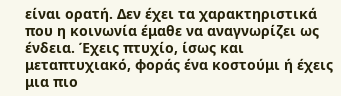είναι ορατή. Δεν έχει τα χαρακτηριστικά που η κοινωνία έμαθε να αναγνωρίζει ως ένδεια. Έχεις πτυχίο, ίσως και μεταπτυχιακό, φοράς ένα κοστούμι ή έχεις μια πιο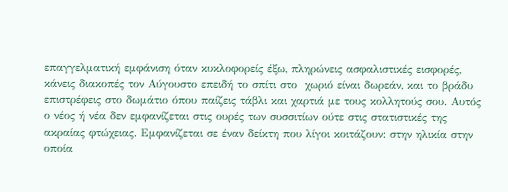επαγγελματική εμφάνιση όταν κυκλοφορείς έξω, πληρώνεις ασφαλιστικές εισφορές, κάνεις διακοπές τον Αύγουστο επειδή το σπίτι στο  χωριό είναι δωρεάν, και το βράδυ επιστρέφεις στο δωμάτιο όπου παίζεις τάβλι και χαρτιά με τους κολλητούς σου. Αυτός ο νέος ή νέα δεν εμφανίζεται στις ουρές των συσσιτίων ούτε στις στατιστικές της ακραίας φτώχειας. Εμφανίζεται σε έναν δείκτη που λίγοι κοιτάζουν: στην ηλικία στην οποία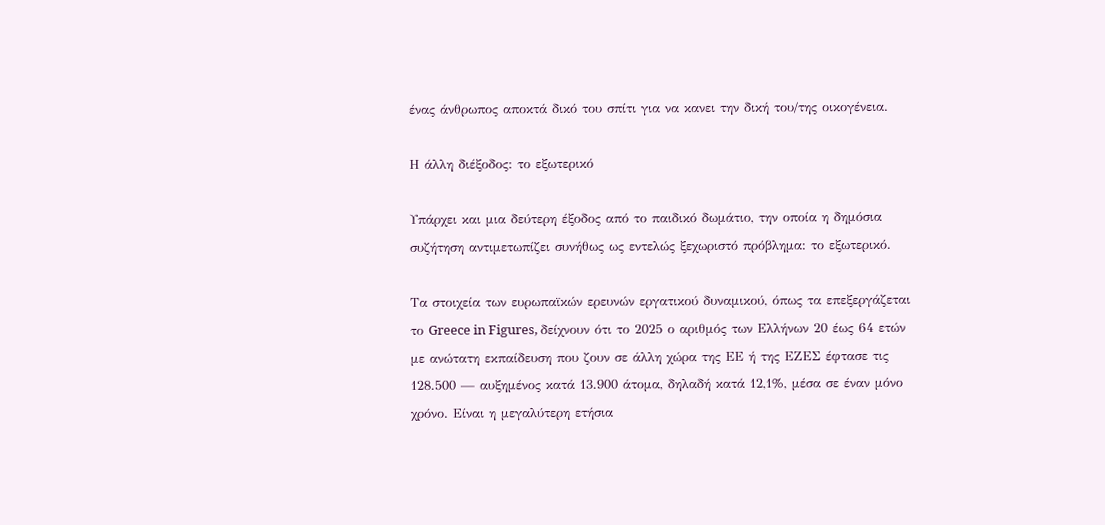ένας άνθρωπος αποκτά δικό του σπίτι για να κανει την δική του/της οικογένεια.

Η άλλη διέξοδος: το εξωτερικό

Υπάρχει και μια δεύτερη έξοδος από το παιδικό δωμάτιο, την οποία η δημόσια συζήτηση αντιμετωπίζει συνήθως ως εντελώς ξεχωριστό πρόβλημα: το εξωτερικό.

Τα στοιχεία των ευρωπαϊκών ερευνών εργατικού δυναμικού, όπως τα επεξεργάζεται το Greece in Figures, δείχνουν ότι το 2025 ο αριθμός των Ελλήνων 20 έως 64 ετών με ανώτατη εκπαίδευση που ζουν σε άλλη χώρα της ΕΕ ή της ΕΖΕΣ έφτασε τις 128.500 — αυξημένος κατά 13.900 άτομα, δηλαδή κατά 12,1%, μέσα σε έναν μόνο χρόνο. Είναι η μεγαλύτερη ετήσια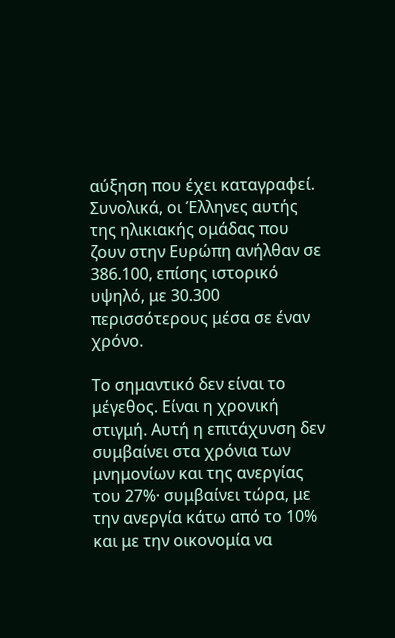αύξηση που έχει καταγραφεί. Συνολικά, οι Έλληνες αυτής της ηλικιακής ομάδας που ζουν στην Ευρώπη ανήλθαν σε 386.100, επίσης ιστορικό υψηλό, με 30.300 περισσότερους μέσα σε έναν χρόνο.

Το σημαντικό δεν είναι το μέγεθος. Είναι η χρονική στιγμή. Αυτή η επιτάχυνση δεν συμβαίνει στα χρόνια των μνημονίων και της ανεργίας του 27%· συμβαίνει τώρα, με την ανεργία κάτω από το 10% και με την οικονομία να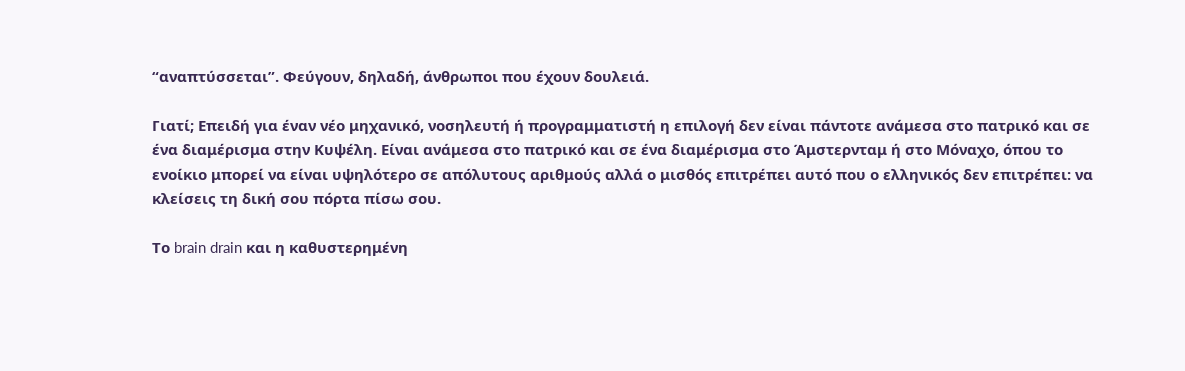“αναπτύσσεται”. Φεύγουν, δηλαδή, άνθρωποι που έχουν δουλειά.

Γιατί; Επειδή για έναν νέο μηχανικό, νοσηλευτή ή προγραμματιστή η επιλογή δεν είναι πάντοτε ανάμεσα στο πατρικό και σε ένα διαμέρισμα στην Κυψέλη. Είναι ανάμεσα στο πατρικό και σε ένα διαμέρισμα στο Άμστερνταμ ή στο Μόναχο, όπου το ενοίκιο μπορεί να είναι υψηλότερο σε απόλυτους αριθμούς αλλά ο μισθός επιτρέπει αυτό που ο ελληνικός δεν επιτρέπει: να κλείσεις τη δική σου πόρτα πίσω σου.

Το brain drain και η καθυστερημένη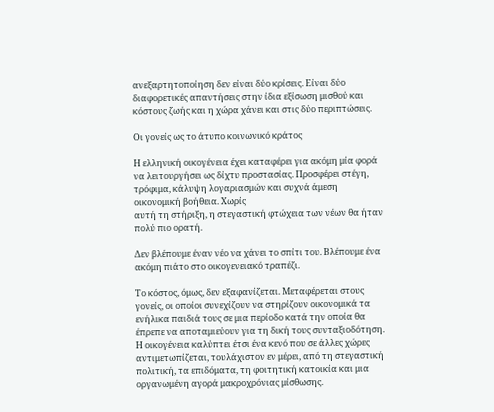ανεξαρτητοποίηση δεν είναι δύο κρίσεις. Είναι δύο διαφορετικές απαντήσεις στην ίδια εξίσωση μισθού και κόστους ζωής και η χώρα χάνει και στις δύο περιπτώσεις.

Οι γονείς ως το άτυπο κοινωνικό κράτος

Η ελληνική οικογένεια έχει καταφέρει για ακόμη μία φορά να λειτουργήσει ως δίχτυ προστασίας. Προσφέρει στέγη, τρόφιμα, κάλυψη λογαριασμών και συχνά άμεση οικονομική βοήθεια. Χωρίς
αυτή τη στήριξη, η στεγαστική φτώχεια των νέων θα ήταν πολύ πιο ορατή.

Δεν βλέπουμε έναν νέο να χάνει το σπίτι του. Βλέπουμε ένα ακόμη πιάτο στο οικογενειακό τραπέζι.

Το κόστος, όμως, δεν εξαφανίζεται. Μεταφέρεται στους γονείς, οι οποίοι συνεχίζουν να στηρίζουν οικονομικά τα ενήλικα παιδιά τους σε μια περίοδο κατά την οποία θα έπρεπε να αποταμιεύουν για τη δική τους συνταξιοδότηση. Η οικογένεια καλύπτει έτσι ένα κενό που σε άλλες χώρες αντιμετωπίζεται, τουλάχιστον εν μέρει, από τη στεγαστική πολιτική, τα επιδόματα, τη φοιτητική κατοικία και μια οργανωμένη αγορά μακροχρόνιας μίσθωσης.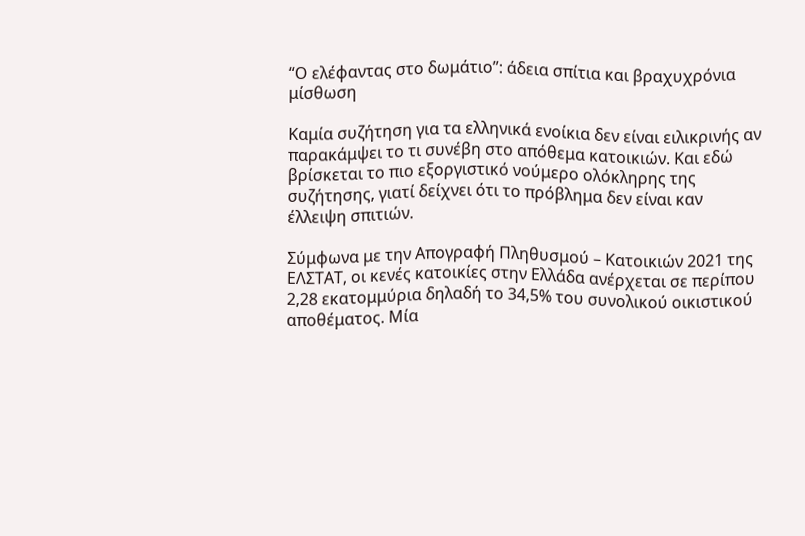“Ο ελέφαντας στο δωμάτιο”: άδεια σπίτια και βραχυχρόνια μίσθωση

Καμία συζήτηση για τα ελληνικά ενοίκια δεν είναι ειλικρινής αν παρακάμψει το τι συνέβη στο απόθεμα κατοικιών. Και εδώ βρίσκεται το πιο εξοργιστικό νούμερο ολόκληρης της συζήτησης, γιατί δείχνει ότι το πρόβλημα δεν είναι καν έλλειψη σπιτιών.

Σύμφωνα με την Απογραφή Πληθυσμού – Κατοικιών 2021 της ΕΛΣΤΑΤ, οι κενές κατοικίες στην Ελλάδα ανέρχεται σε περίπου 2,28 εκατομμύρια δηλαδή το 34,5% του συνολικού οικιστικού αποθέματος. Μία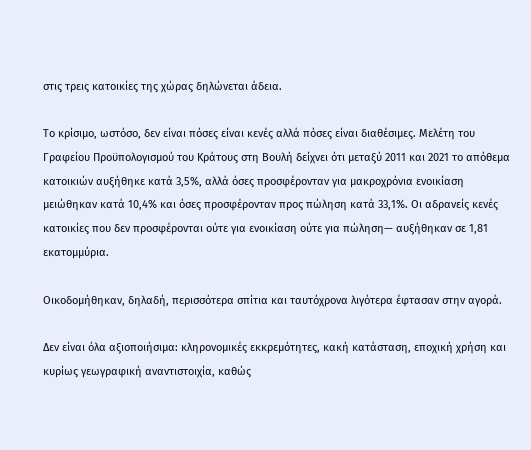στις τρεις κατοικίες της χώρας δηλώνεται άδεια.

Το κρίσιμο, ωστόσο, δεν είναι πόσες είναι κενές αλλά πόσες είναι διαθέσιμες. Μελέτη του Γραφείου Προϋπολογισμού του Κράτους στη Βουλή δείχνει ότι μεταξύ 2011 και 2021 το απόθεμα κατοικιών αυξήθηκε κατά 3,5%, αλλά όσες προσφέρονταν για μακροχρόνια ενοικίαση μειώθηκαν κατά 10,4% και όσες προσφέρονταν προς πώληση κατά 33,1%. Οι αδρανείς κενές κατοικίες που δεν προσφέρονται ούτε για ενοικίαση ούτε για πώληση— αυξήθηκαν σε 1,81 εκατομμύρια.

Οικοδομήθηκαν, δηλαδή, περισσότερα σπίτια και ταυτόχρονα λιγότερα έφτασαν στην αγορά.

Δεν είναι όλα αξιοποιήσιμα: κληρονομικές εκκρεμότητες, κακή κατάσταση, εποχική χρήση και κυρίως γεωγραφική αναντιστοιχία, καθώς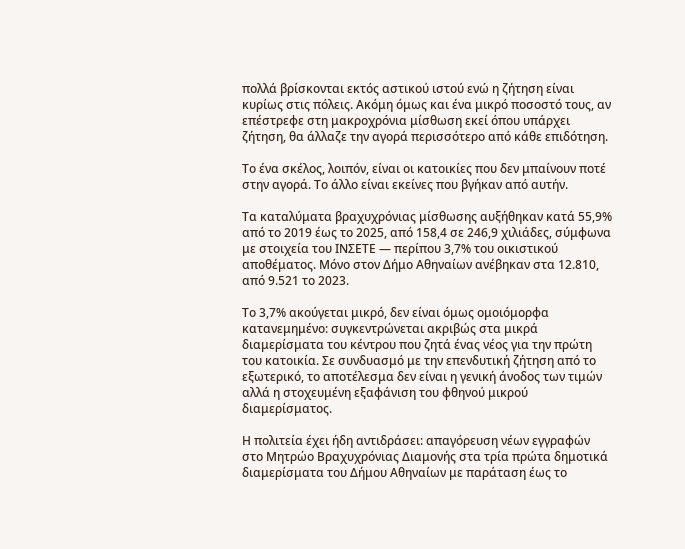πολλά βρίσκονται εκτός αστικού ιστού ενώ η ζήτηση είναι κυρίως στις πόλεις. Ακόμη όμως και ένα μικρό ποσοστό τους, αν επέστρεφε στη μακροχρόνια μίσθωση εκεί όπου υπάρχει ζήτηση, θα άλλαζε την αγορά περισσότερο από κάθε επιδότηση.

Το ένα σκέλος, λοιπόν, είναι οι κατοικίες που δεν μπαίνουν ποτέ στην αγορά. Το άλλο είναι εκείνες που βγήκαν από αυτήν.

Τα καταλύματα βραχυχρόνιας μίσθωσης αυξήθηκαν κατά 55,9% από το 2019 έως το 2025, από 158,4 σε 246,9 χιλιάδες, σύμφωνα με στοιχεία του ΙΝΣΕΤΕ — περίπου 3,7% του οικιστικού αποθέματος. Μόνο στον Δήμο Αθηναίων ανέβηκαν στα 12.810, από 9.521 το 2023.

Το 3,7% ακούγεται μικρό, δεν είναι όμως ομοιόμορφα κατανεμημένο: συγκεντρώνεται ακριβώς στα μικρά διαμερίσματα του κέντρου που ζητά ένας νέος για την πρώτη του κατοικία. Σε συνδυασμό με την επενδυτική ζήτηση από το εξωτερικό, το αποτέλεσμα δεν είναι η γενική άνοδος των τιμών αλλά η στοχευμένη εξαφάνιση του φθηνού μικρού διαμερίσματος.

Η πολιτεία έχει ήδη αντιδράσει: απαγόρευση νέων εγγραφών στο Μητρώο Βραχυχρόνιας Διαμονής στα τρία πρώτα δημοτικά διαμερίσματα του Δήμου Αθηναίων με παράταση έως το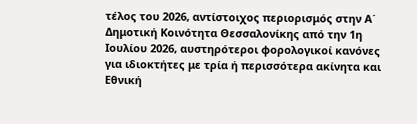τέλος του 2026, αντίστοιχος περιορισμός στην Α΄ Δημοτική Κοινότητα Θεσσαλονίκης από την 1η Ιουλίου 2026, αυστηρότεροι φορολογικοί κανόνες για ιδιοκτήτες με τρία ή περισσότερα ακίνητα και Εθνική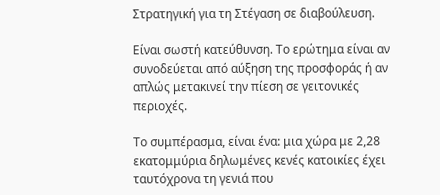Στρατηγική για τη Στέγαση σε διαβούλευση.

Είναι σωστή κατεύθυνση. Το ερώτημα είναι αν συνοδεύεται από αύξηση της προσφοράς ή αν απλώς μετακινεί την πίεση σε γειτονικές περιοχές.

Το συμπέρασμα, είναι ένα: μια χώρα με 2,28 εκατομμύρια δηλωμένες κενές κατοικίες έχει ταυτόχρονα τη γενιά που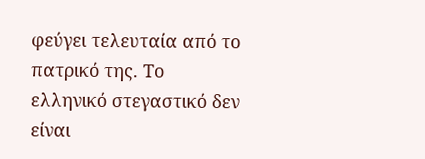φεύγει τελευταία από το πατρικό της. Το ελληνικό στεγαστικό δεν είναι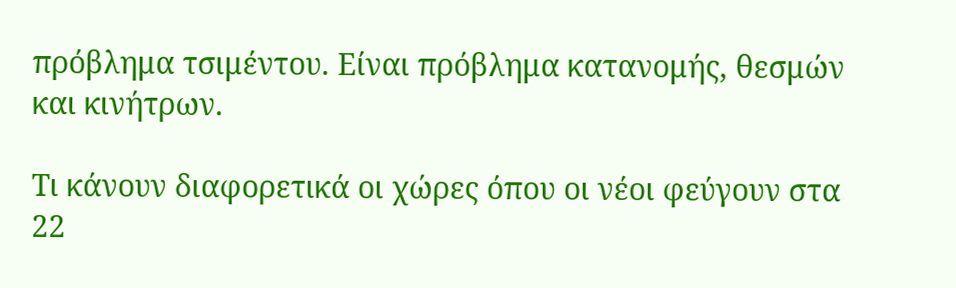πρόβλημα τσιμέντου. Είναι πρόβλημα κατανομής, θεσμών και κινήτρων.

Τι κάνουν διαφορετικά οι χώρες όπου οι νέοι φεύγουν στα 22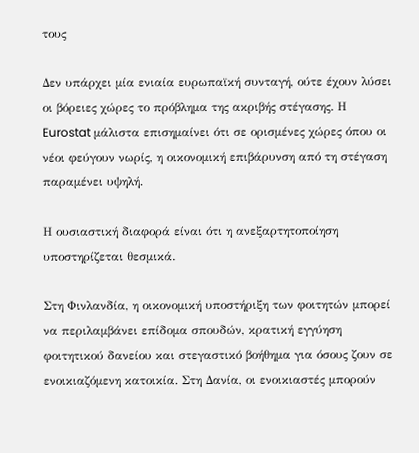τους

Δεν υπάρχει μία ενιαία ευρωπαϊκή συνταγή, ούτε έχουν λύσει οι βόρειες χώρες το πρόβλημα της ακριβής στέγασης. Η Eurostat μάλιστα επισημαίνει ότι σε ορισμένες χώρες όπου οι νέοι φεύγουν νωρίς, η οικονομική επιβάρυνση από τη στέγαση παραμένει υψηλή.

Η ουσιαστική διαφορά είναι ότι η ανεξαρτητοποίηση υποστηρίζεται θεσμικά.

Στη Φινλανδία, η οικονομική υποστήριξη των φοιτητών μπορεί να περιλαμβάνει επίδομα σπουδών, κρατική εγγύηση φοιτητικού δανείου και στεγαστικό βοήθημα για όσους ζουν σε ενοικιαζόμενη κατοικία. Στη Δανία, οι ενοικιαστές μπορούν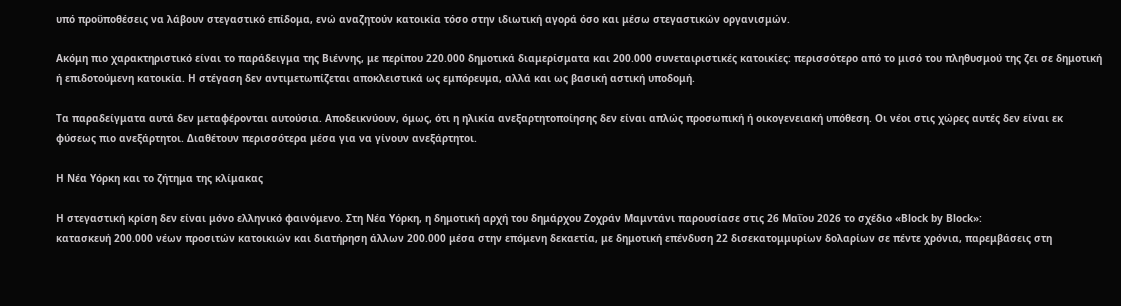υπό προϋποθέσεις να λάβουν στεγαστικό επίδομα, ενώ αναζητούν κατοικία τόσο στην ιδιωτική αγορά όσο και μέσω στεγαστικών οργανισμών.

Ακόμη πιο χαρακτηριστικό είναι το παράδειγμα της Βιέννης, με περίπου 220.000 δημοτικά διαμερίσματα και 200.000 συνεταιριστικές κατοικίες: περισσότερο από το μισό του πληθυσμού της ζει σε δημοτική ή επιδοτούμενη κατοικία. Η στέγαση δεν αντιμετωπίζεται αποκλειστικά ως εμπόρευμα, αλλά και ως βασική αστική υποδομή.

Τα παραδείγματα αυτά δεν μεταφέρονται αυτούσια. Αποδεικνύουν, όμως, ότι η ηλικία ανεξαρτητοποίησης δεν είναι απλώς προσωπική ή οικογενειακή υπόθεση. Οι νέοι στις χώρες αυτές δεν είναι εκ φύσεως πιο ανεξάρτητοι. Διαθέτουν περισσότερα μέσα για να γίνουν ανεξάρτητοι.

Η Νέα Υόρκη και το ζήτημα της κλίμακας

Η στεγαστική κρίση δεν είναι μόνο ελληνικό φαινόμενο. Στη Νέα Υόρκη, η δημοτική αρχή του δημάρχου Ζοχράν Μαμντάνι παρουσίασε στις 26 Μαΐου 2026 το σχέδιο «Block by Block»:
κατασκευή 200.000 νέων προσιτών κατοικιών και διατήρηση άλλων 200.000 μέσα στην επόμενη δεκαετία, με δημοτική επένδυση 22 δισεκατομμυρίων δολαρίων σε πέντε χρόνια, παρεμβάσεις στη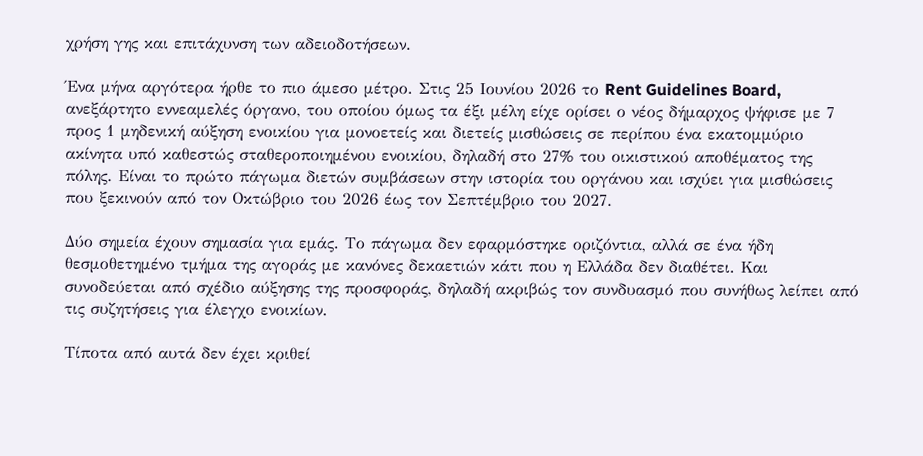χρήση γης και επιτάχυνση των αδειοδοτήσεων.

Ένα μήνα αργότερα ήρθε το πιο άμεσο μέτρο. Στις 25 Ιουνίου 2026 το Rent Guidelines Board, ανεξάρτητο εννεαμελές όργανο, του οποίου όμως τα έξι μέλη είχε ορίσει ο νέος δήμαρχος ψήφισε με 7 προς 1 μηδενική αύξηση ενοικίου για μονοετείς και διετείς μισθώσεις σε περίπου ένα εκατομμύριο ακίνητα υπό καθεστώς σταθεροποιημένου ενοικίου, δηλαδή στο 27% του οικιστικού αποθέματος της πόλης. Είναι το πρώτο πάγωμα διετών συμβάσεων στην ιστορία του οργάνου και ισχύει για μισθώσεις που ξεκινούν από τον Οκτώβριο του 2026 έως τον Σεπτέμβριο του 2027.

Δύο σημεία έχουν σημασία για εμάς. Το πάγωμα δεν εφαρμόστηκε οριζόντια, αλλά σε ένα ήδη θεσμοθετημένο τμήμα της αγοράς με κανόνες δεκαετιών κάτι που η Ελλάδα δεν διαθέτει. Και συνοδεύεται από σχέδιο αύξησης της προσφοράς, δηλαδή ακριβώς τον συνδυασμό που συνήθως λείπει από τις συζητήσεις για έλεγχο ενοικίων.

Τίποτα από αυτά δεν έχει κριθεί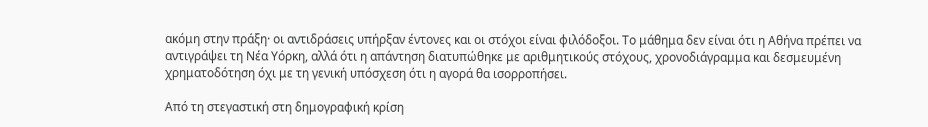ακόμη στην πράξη· οι αντιδράσεις υπήρξαν έντονες και οι στόχοι είναι φιλόδοξοι. Το μάθημα δεν είναι ότι η Αθήνα πρέπει να αντιγράψει τη Νέα Υόρκη, αλλά ότι η απάντηση διατυπώθηκε με αριθμητικούς στόχους, χρονοδιάγραμμα και δεσμευμένη χρηματοδότηση όχι με τη γενική υπόσχεση ότι η αγορά θα ισορροπήσει.

Από τη στεγαστική στη δημογραφική κρίση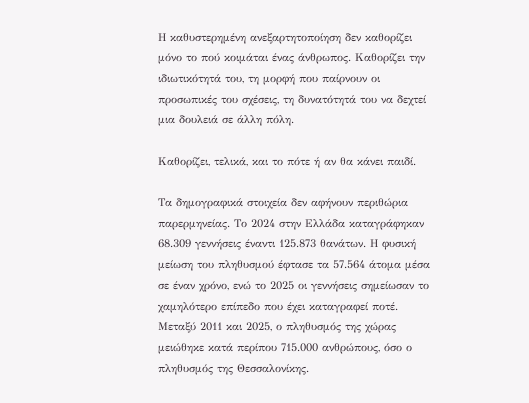Η καθυστερημένη ανεξαρτητοποίηση δεν καθορίζει μόνο το πού κοιμάται ένας άνθρωπος. Καθορίζει την ιδιωτικότητά του, τη μορφή που παίρνουν οι προσωπικές του σχέσεις, τη δυνατότητά του να δεχτεί μια δουλειά σε άλλη πόλη.

Καθορίζει, τελικά, και το πότε ή αν θα κάνει παιδί.

Τα δημογραφικά στοιχεία δεν αφήνουν περιθώρια παρερμηνείας. Το 2024 στην Ελλάδα καταγράφηκαν 68.309 γεννήσεις έναντι 125.873 θανάτων. Η φυσική μείωση του πληθυσμού έφτασε τα 57.564 άτομα μέσα σε έναν χρόνο, ενώ το 2025 οι γεννήσεις σημείωσαν το χαμηλότερο επίπεδο που έχει καταγραφεί ποτέ. Μεταξύ 2011 και 2025, ο πληθυσμός της χώρας μειώθηκε κατά περίπου 715.000 ανθρώπους, όσο ο πληθυσμός της Θεσσαλονίκης.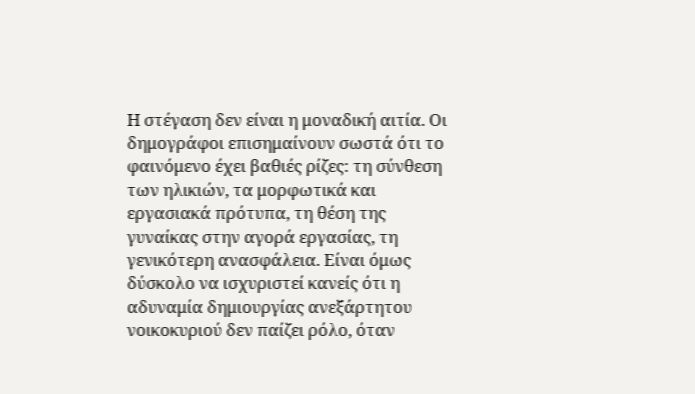Η στέγαση δεν είναι η μοναδική αιτία. Οι δημογράφοι επισημαίνουν σωστά ότι το φαινόμενο έχει βαθιές ρίζες: τη σύνθεση των ηλικιών, τα μορφωτικά και εργασιακά πρότυπα, τη θέση της γυναίκας στην αγορά εργασίας, τη γενικότερη ανασφάλεια. Είναι όμως δύσκολο να ισχυριστεί κανείς ότι η αδυναμία δημιουργίας ανεξάρτητου νοικοκυριού δεν παίζει ρόλο, όταν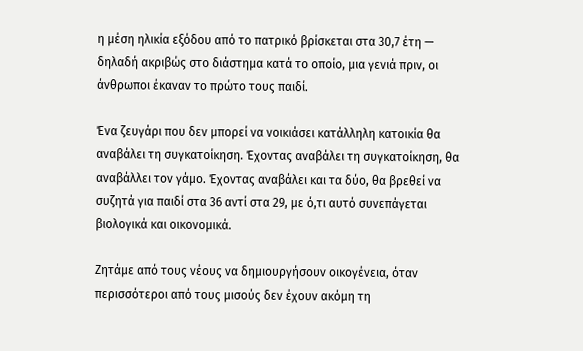η μέση ηλικία εξόδου από το πατρικό βρίσκεται στα 30,7 έτη — δηλαδή ακριβώς στο διάστημα κατά το οποίο, μια γενιά πριν, οι άνθρωποι έκαναν το πρώτο τους παιδί.

Ένα ζευγάρι που δεν μπορεί να νοικιάσει κατάλληλη κατοικία θα αναβάλει τη συγκατοίκηση. Έχοντας αναβάλει τη συγκατοίκηση, θα αναβάλλει τον γάμο. Έχοντας αναβάλει και τα δύο, θα βρεθεί να συζητά για παιδί στα 36 αντί στα 29, με ό,τι αυτό συνεπάγεται βιολογικά και οικονομικά.

Ζητάμε από τους νέους να δημιουργήσουν οικογένεια, όταν περισσότεροι από τους μισούς δεν έχουν ακόμη τη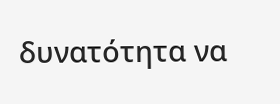δυνατότητα να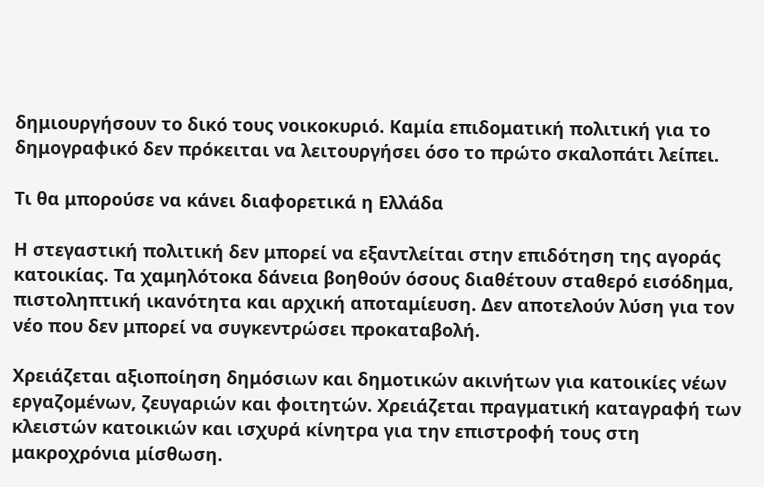δημιουργήσουν το δικό τους νοικοκυριό. Καμία επιδοματική πολιτική για το δημογραφικό δεν πρόκειται να λειτουργήσει όσο το πρώτο σκαλοπάτι λείπει.

Τι θα μπορούσε να κάνει διαφορετικά η Ελλάδα

Η στεγαστική πολιτική δεν μπορεί να εξαντλείται στην επιδότηση της αγοράς κατοικίας. Τα χαμηλότοκα δάνεια βοηθούν όσους διαθέτουν σταθερό εισόδημα, πιστοληπτική ικανότητα και αρχική αποταμίευση. Δεν αποτελούν λύση για τον νέο που δεν μπορεί να συγκεντρώσει προκαταβολή.

Χρειάζεται αξιοποίηση δημόσιων και δημοτικών ακινήτων για κατοικίες νέων εργαζομένων, ζευγαριών και φοιτητών. Χρειάζεται πραγματική καταγραφή των κλειστών κατοικιών και ισχυρά κίνητρα για την επιστροφή τους στη μακροχρόνια μίσθωση.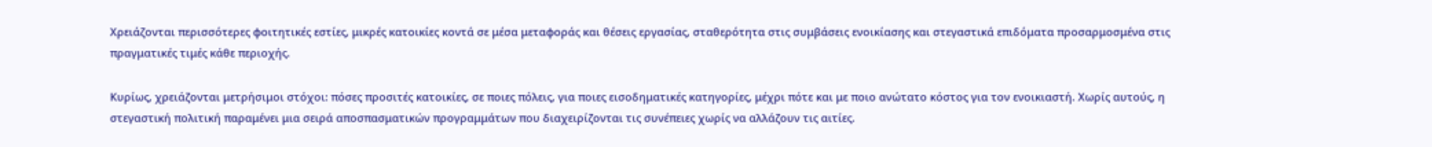Χρειάζονται περισσότερες φοιτητικές εστίες, μικρές κατοικίες κοντά σε μέσα μεταφοράς και θέσεις εργασίας, σταθερότητα στις συμβάσεις ενοικίασης και στεγαστικά επιδόματα προσαρμοσμένα στις πραγματικές τιμές κάθε περιοχής.

Κυρίως, χρειάζονται μετρήσιμοι στόχοι: πόσες προσιτές κατοικίες, σε ποιες πόλεις, για ποιες εισοδηματικές κατηγορίες, μέχρι πότε και με ποιο ανώτατο κόστος για τον ενοικιαστή. Χωρίς αυτούς, η στεγαστική πολιτική παραμένει μια σειρά αποσπασματικών προγραμμάτων που διαχειρίζονται τις συνέπειες χωρίς να αλλάζουν τις αιτίες.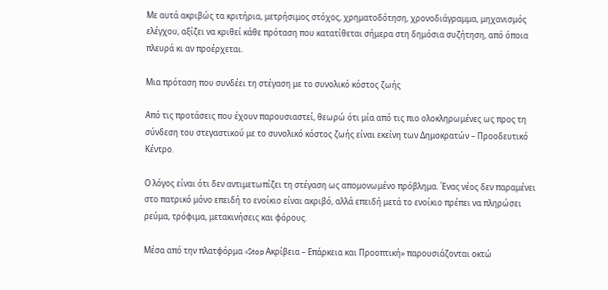Με αυτά ακριβώς τα κριτήρια, μετρήσιμος στόχος, χρηματοδότηση, χρονοδιάγραμμα, μηχανισμός ελέγχου, αξίζει να κριθεί κάθε πρόταση που κατατίθεται σήμερα στη δημόσια συζήτηση, από όποια πλευρά κι αν προέρχεται.

Μια πρόταση που συνδέει τη στέγαση με το συνολικό κόστος ζωής

Από τις προτάσεις που έχουν παρουσιαστεί, θεωρώ ότι μία από τις πιο ολοκληρωμένες ως προς τη σύνδεση του στεγαστικού με το συνολικό κόστος ζωής είναι εκείνη των Δημοκρατών – Προοδευτικό Κέντρο.

Ο λόγος είναι ότι δεν αντιμετωπίζει τη στέγαση ως απομονωμένο πρόβλημα. Ένας νέος δεν παραμένει στο πατρικό μόνο επειδή το ενοίκιο είναι ακριβό, αλλά επειδή μετά το ενοίκιο πρέπει να πληρώσει ρεύμα, τρόφιμα, μετακινήσεις και φόρους.

Μέσα από την πλατφόρμα «Stop Ακρίβεια – Επάρκεια και Προοπτική» παρουσιάζονται οκτώ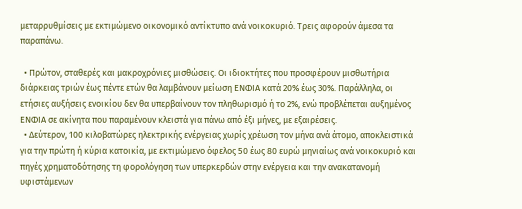μεταρρυθμίσεις με εκτιμώμενο οικονομικό αντίκτυπο ανά νοικοκυριό. Τρεις αφορούν άμεσα τα
παραπάνω.

  • Πρώτον, σταθερές και μακροχρόνιες μισθώσεις. Οι ιδιοκτήτες που προσφέρουν μισθωτήρια διάρκειας τριών έως πέντε ετών θα λαμβάνουν μείωση ΕΝΦΙΑ κατά 20% έως 30%. Παράλληλα, οι ετήσιες αυξήσεις ενοικίου δεν θα υπερβαίνουν τον πληθωρισμό ή το 2%, ενώ προβλέπεται αυξημένος ΕΝΦΙΑ σε ακίνητα που παραμένουν κλειστά για πάνω από έξι μήνες, με εξαιρέσεις.
  • Δεύτερον, 100 κιλοβατώρες ηλεκτρικής ενέργειας χωρίς χρέωση τον μήνα ανά άτομο, αποκλειστικά για την πρώτη ή κύρια κατοικία, με εκτιμώμενο όφελος 50 έως 80 ευρώ μηνιαίως ανά νοικοκυριό και πηγές χρηματοδότησης τη φορολόγηση των υπερκερδών στην ενέργεια και την ανακατανομή υφιστάμενων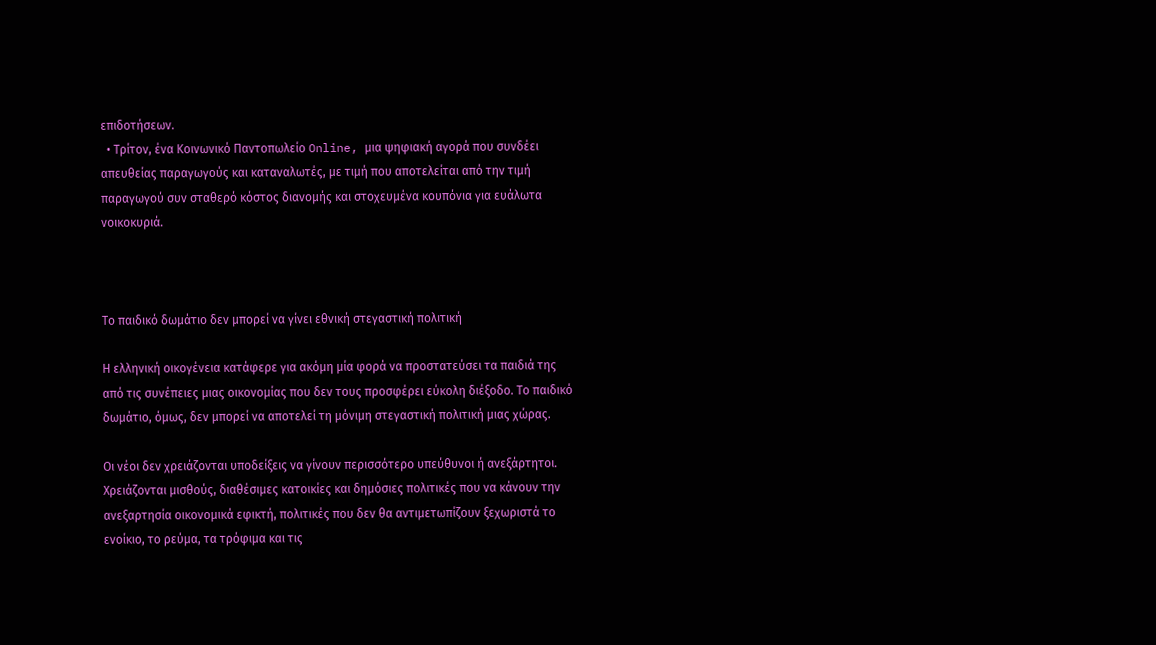επιδοτήσεων.
  • Τρίτον, ένα Κοινωνικό Παντοπωλείο Online, μια ψηφιακή αγορά που συνδέει απευθείας παραγωγούς και καταναλωτές, με τιμή που αποτελείται από την τιμή παραγωγού συν σταθερό κόστος διανομής και στοχευμένα κουπόνια για ευάλωτα νοικοκυριά.



Το παιδικό δωμάτιο δεν μπορεί να γίνει εθνική στεγαστική πολιτική

Η ελληνική οικογένεια κατάφερε για ακόμη μία φορά να προστατεύσει τα παιδιά της από τις συνέπειες μιας οικονομίας που δεν τους προσφέρει εύκολη διέξοδο. Το παιδικό δωμάτιο, όμως, δεν μπορεί να αποτελεί τη μόνιμη στεγαστική πολιτική μιας χώρας.

Οι νέοι δεν χρειάζονται υποδείξεις να γίνουν περισσότερο υπεύθυνοι ή ανεξάρτητοι. Χρειάζονται μισθούς, διαθέσιμες κατοικίες και δημόσιες πολιτικές που να κάνουν την ανεξαρτησία οικονομικά εφικτή, πολιτικές που δεν θα αντιμετωπίζουν ξεχωριστά το ενοίκιο, το ρεύμα, τα τρόφιμα και τις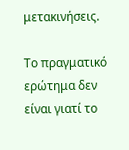μετακινήσεις.

Το πραγματικό ερώτημα δεν είναι γιατί το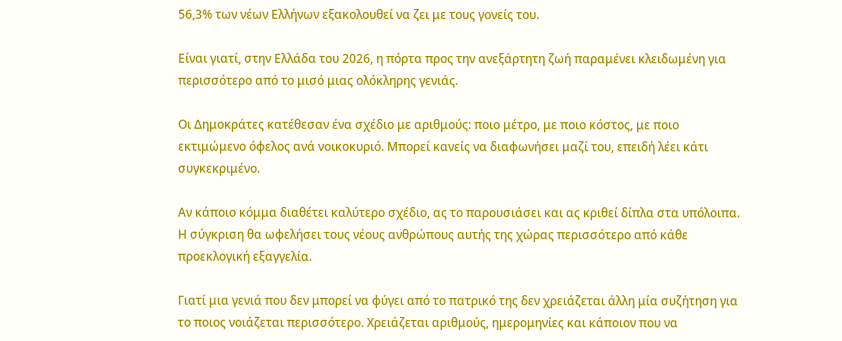56,3% των νέων Ελλήνων εξακολουθεί να ζει με τους γονείς του.

Είναι γιατί, στην Ελλάδα του 2026, η πόρτα προς την ανεξάρτητη ζωή παραμένει κλειδωμένη για περισσότερο από το μισό μιας ολόκληρης γενιάς.

Οι Δημοκράτες κατέθεσαν ένα σχέδιο με αριθμούς: ποιο μέτρο, με ποιο κόστος, με ποιο εκτιμώμενο όφελος ανά νοικοκυριό. Μπορεί κανείς να διαφωνήσει μαζί του, επειδή λέει κάτι συγκεκριμένο.

Αν κάποιο κόμμα διαθέτει καλύτερο σχέδιο, ας το παρουσιάσει και ας κριθεί δίπλα στα υπόλοιπα. Η σύγκριση θα ωφελήσει τους νέους ανθρώπους αυτής της χώρας περισσότερο από κάθε προεκλογική εξαγγελία.

Γιατί μια γενιά που δεν μπορεί να φύγει από το πατρικό της δεν χρειάζεται άλλη μία συζήτηση για το ποιος νοιάζεται περισσότερο. Χρειάζεται αριθμούς, ημερομηνίες και κάποιον που να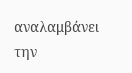αναλαμβάνει την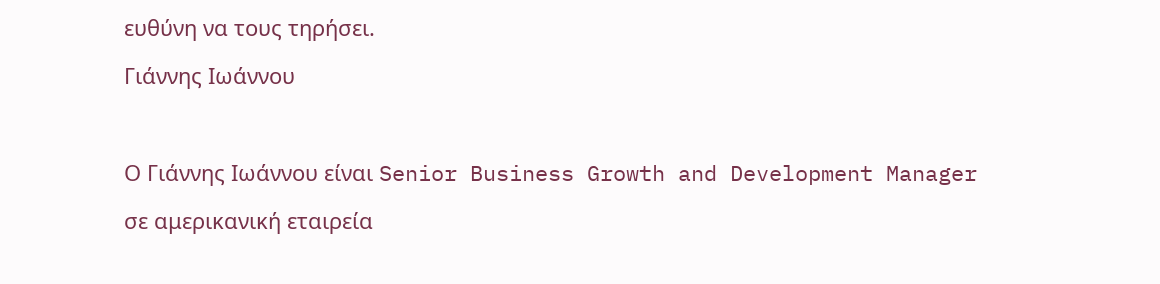ευθύνη να τους τηρήσει.

Γιάννης Ιωάννου



Ο Γιάννης Ιωάννου είναι Senior Business Growth and Development Manager

σε αμερικανική εταιρεία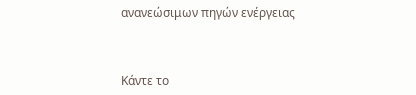ανανεώσιμων πηγών ενέργειας



Κάντε το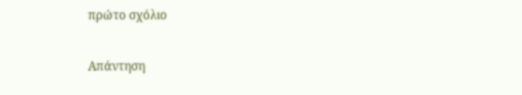πρώτο σχόλιο

Απάντηση